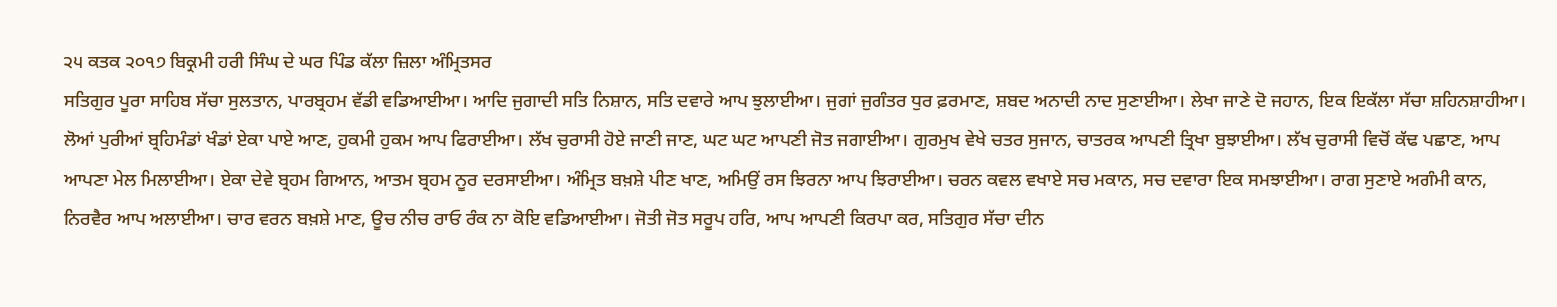੨੫ ਕਤਕ ੨੦੧੭ ਬਿਕ੍ਰਮੀ ਹਰੀ ਸਿੰਘ ਦੇ ਘਰ ਪਿੰਡ ਕੱਲਾ ਜ਼ਿਲਾ ਅੰਮ੍ਰਿਤਸਰ
ਸਤਿਗੁਰ ਪੂਰਾ ਸਾਹਿਬ ਸੱਚਾ ਸੁਲਤਾਨ, ਪਾਰਬ੍ਰਹਮ ਵੱਡੀ ਵਡਿਆਈਆ। ਆਦਿ ਜੁਗਾਦੀ ਸਤਿ ਨਿਸ਼ਾਨ, ਸਤਿ ਦਵਾਰੇ ਆਪ ਝੁਲਾਈਆ। ਜੁਗਾਂ ਜੁਗੰਤਰ ਧੁਰ ਫ਼ਰਮਾਣ, ਸ਼ਬਦ ਅਨਾਦੀ ਨਾਦ ਸੁਣਾਈਆ। ਲੇਖਾ ਜਾਣੇ ਦੋ ਜਹਾਨ, ਇਕ ਇਕੱਲਾ ਸੱਚਾ ਸ਼ਹਿਨਸ਼ਾਹੀਆ। ਲੋਆਂ ਪੁਰੀਆਂ ਬ੍ਰਹਿਮੰਡਾਂ ਖੰਡਾਂ ਏਕਾ ਪਾਏ ਆਣ, ਹੁਕਮੀ ਹੁਕਮ ਆਪ ਫਿਰਾਈਆ। ਲੱਖ ਚੁਰਾਸੀ ਹੋਏ ਜਾਣੀ ਜਾਣ, ਘਟ ਘਟ ਆਪਣੀ ਜੋਤ ਜਗਾਈਆ। ਗੁਰਮੁਖ ਵੇਖੇ ਚਤਰ ਸੁਜਾਨ, ਚਾਤਰਕ ਆਪਣੀ ਤ੍ਰਿਖਾ ਬੁਝਾਈਆ। ਲੱਖ ਚੁਰਾਸੀ ਵਿਚੋਂ ਕੱਢ ਪਛਾਣ, ਆਪ ਆਪਣਾ ਮੇਲ ਮਿਲਾਈਆ। ਏਕਾ ਦੇਵੇ ਬ੍ਰਹਮ ਗਿਆਨ, ਆਤਮ ਬ੍ਰਹਮ ਨੂਰ ਦਰਸਾਈਆ। ਅੰਮ੍ਰਿਤ ਬਖ਼ਸ਼ੇ ਪੀਣ ਖਾਣ, ਅਮਿਉਂ ਰਸ ਝਿਰਨਾ ਆਪ ਝਿਰਾਈਆ। ਚਰਨ ਕਵਲ ਵਖਾਏ ਸਚ ਮਕਾਨ, ਸਚ ਦਵਾਰਾ ਇਕ ਸਮਝਾਈਆ। ਰਾਗ ਸੁਣਾਏ ਅਗੰਮੀ ਕਾਨ, ਨਿਰਵੈਰ ਆਪ ਅਲਾਈਆ। ਚਾਰ ਵਰਨ ਬਖ਼ਸ਼ੇ ਮਾਣ, ਊਚ ਨੀਚ ਰਾਓ ਰੰਕ ਨਾ ਕੋਇ ਵਡਿਆਈਆ। ਜੋਤੀ ਜੋਤ ਸਰੂਪ ਹਰਿ, ਆਪ ਆਪਣੀ ਕਿਰਪਾ ਕਰ, ਸਤਿਗੁਰ ਸੱਚਾ ਦੀਨ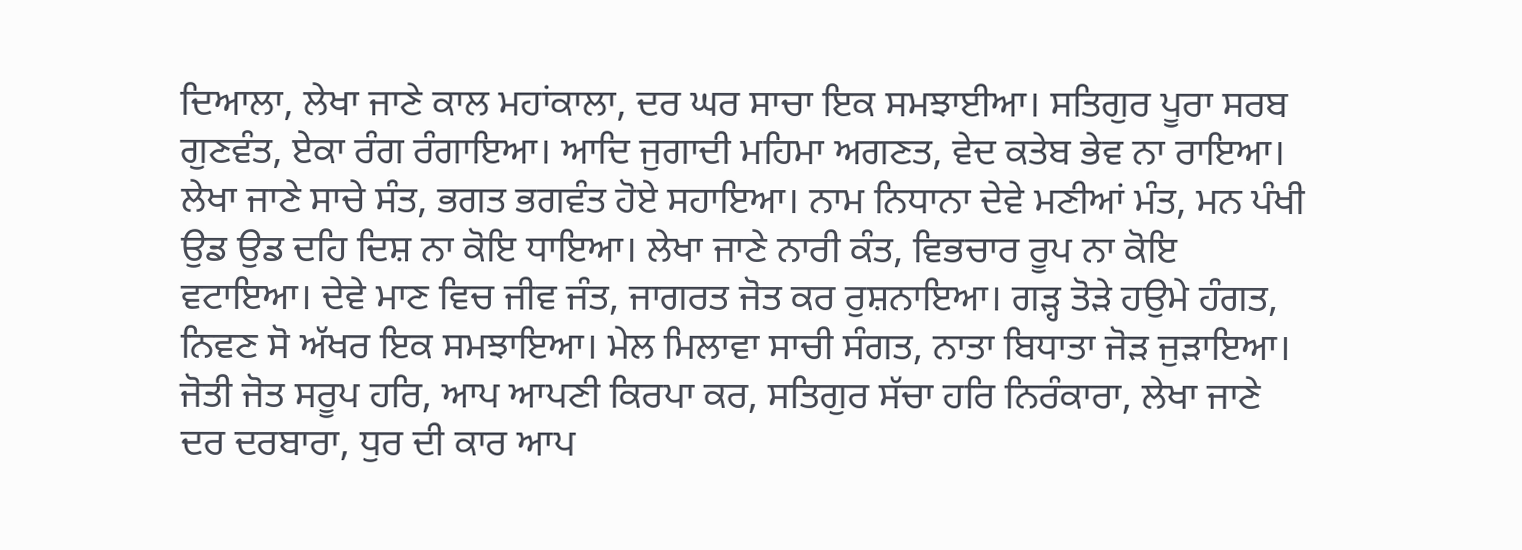ਦਿਆਲਾ, ਲੇਖਾ ਜਾਣੇ ਕਾਲ ਮਹਾਂਕਾਲਾ, ਦਰ ਘਰ ਸਾਚਾ ਇਕ ਸਮਝਾਈਆ। ਸਤਿਗੁਰ ਪੂਰਾ ਸਰਬ ਗੁਣਵੰਤ, ਏਕਾ ਰੰਗ ਰੰਗਾਇਆ। ਆਦਿ ਜੁਗਾਦੀ ਮਹਿਮਾ ਅਗਣਤ, ਵੇਦ ਕਤੇਬ ਭੇਵ ਨਾ ਰਾਇਆ। ਲੇਖਾ ਜਾਣੇ ਸਾਚੇ ਸੰਤ, ਭਗਤ ਭਗਵੰਤ ਹੋਏ ਸਹਾਇਆ। ਨਾਮ ਨਿਧਾਨਾ ਦੇਵੇ ਮਣੀਆਂ ਮੰਤ, ਮਨ ਪੰਖੀ ਉਡ ਉਡ ਦਹਿ ਦਿਸ਼ ਨਾ ਕੋਇ ਧਾਇਆ। ਲੇਖਾ ਜਾਣੇ ਨਾਰੀ ਕੰਤ, ਵਿਭਚਾਰ ਰੂਪ ਨਾ ਕੋਇ ਵਟਾਇਆ। ਦੇਵੇ ਮਾਣ ਵਿਚ ਜੀਵ ਜੰਤ, ਜਾਗਰਤ ਜੋਤ ਕਰ ਰੁਸ਼ਨਾਇਆ। ਗੜ੍ਹ ਤੋੜੇ ਹਉਮੇ ਹੰਗਤ, ਨਿਵਣ ਸੋ ਅੱਖਰ ਇਕ ਸਮਝਾਇਆ। ਮੇਲ ਮਿਲਾਵਾ ਸਾਚੀ ਸੰਗਤ, ਨਾਤਾ ਬਿਧਾਤਾ ਜੋੜ ਜੁੜਾਇਆ। ਜੋਤੀ ਜੋਤ ਸਰੂਪ ਹਰਿ, ਆਪ ਆਪਣੀ ਕਿਰਪਾ ਕਰ, ਸਤਿਗੁਰ ਸੱਚਾ ਹਰਿ ਨਿਰੰਕਾਰਾ, ਲੇਖਾ ਜਾਣੇ ਦਰ ਦਰਬਾਰਾ, ਧੁਰ ਦੀ ਕਾਰ ਆਪ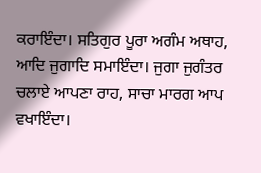ਕਰਾਇੰਦਾ। ਸਤਿਗੁਰ ਪੂਰਾ ਅਗੰਮ ਅਥਾਹ, ਆਦਿ ਜੁਗਾਦਿ ਸਮਾਇੰਦਾ। ਜੁਗਾ ਜੁਗੰਤਰ ਚਲਾਏ ਆਪਣਾ ਰਾਹ, ਸਾਚਾ ਮਾਰਗ ਆਪ ਵਖਾਇੰਦਾ।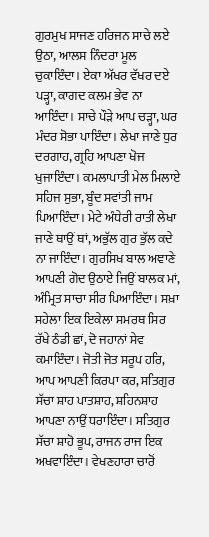ਗੁਰਮੁਖ ਸਾਜਣ ਹਰਿਜਨ ਸਾਚੇ ਲਏ ਉਠਾ, ਆਲਸ ਨਿੰਦਰਾ ਮੂਲ ਚੁਕਾਇੰਦਾ। ਏਕਾ ਅੱਖਰ ਵੱਖਰ ਦਏ ਪੜ੍ਹਾ, ਕਾਗਦ ਕਲਮ ਭੇਵ ਨਾ ਆਇੰਦਾ। ਸਾਚੇ ਪੌੜੇ ਆਪ ਚੜ੍ਹਾ, ਘਰ ਮੰਦਰ ਸੋਭਾ ਪਾਇੰਦਾ। ਲੇਖਾ ਜਾਣੇ ਧੁਰ ਦਰਗਾਹ, ਗ੍ਰਹਿ ਆਪਣਾ ਖੋਜ ਖੁਜਾਇੰਦਾ। ਕਮਲਾਪਾਤੀ ਮੇਲ ਮਿਲਾਏ ਸਹਿਜ ਸੁਭਾ, ਬੂੰਦ ਸਵਾਂਤੀ ਜਾਮ ਪਿਆਇੰਦਾ। ਮੇਟੇ ਅੰਧੇਰੀ ਰਾਤੀ ਲੇਖਾ ਜਾਣੇ ਥਾਉਂ ਥਾਂ, ਅਭੁੱਲ ਗੁਰ ਭੁੱਲ ਕਦੇ ਨਾ ਜਾਇੰਦਾ। ਗੁਰਸਿਖ ਬਾਲ ਅਞਾਣੇ ਆਪਣੀ ਗੋਦ ਉਠਾਏ ਜਿਉਂ ਬਾਲਕ ਮਾਂ, ਅੰਮ੍ਰਿਤ ਸਾਚਾ ਸੀਰ ਪਿਆਇੰਦਾ। ਸਖ਼ਾ ਸਹੇਲਾ ਇਕ ਇਕੇਲਾ ਸਮਰਥ ਸਿਰ ਰੱਖੇ ਠੰਡੀ ਛਾਂ, ਦੋ ਜਹਾਨਾਂ ਸੇਵ ਕਮਾਇੰਦਾ। ਜੋਤੀ ਜੋਤ ਸਰੂਪ ਹਰਿ, ਆਪ ਆਪਣੀ ਕਿਰਪਾ ਕਰ, ਸਤਿਗੁਰ ਸੱਚਾ ਸ਼ਾਹ ਪਾਤਸ਼ਾਹ, ਸ਼ਹਿਨਸ਼ਾਹ ਆਪਣਾ ਨਾਉਂ ਧਰਾਇੰਦਾ। ਸਤਿਗੁਰ ਸੱਚਾ ਸ਼ਾਹੋ ਭੂਪ, ਰਾਜਨ ਰਾਜ ਇਕ ਅਖਵਾਇੰਦਾ। ਵੇਖਣਹਾਰਾ ਚਾਰੋਂ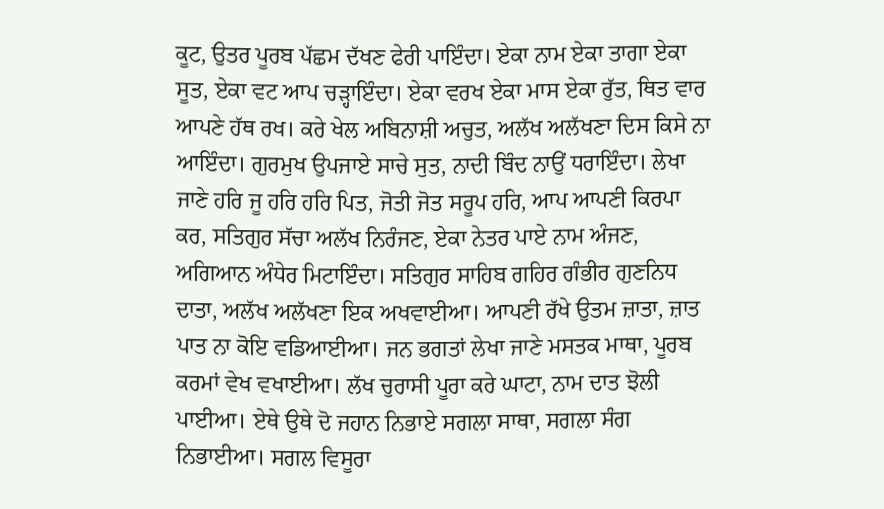ਕੂਟ, ਉਤਰ ਪੂਰਬ ਪੱਛਮ ਦੱਖਣ ਫੇਰੀ ਪਾਇੰਦਾ। ਏਕਾ ਨਾਮ ਏਕਾ ਤਾਗਾ ਏਕਾ ਸੂਤ, ਏਕਾ ਵਟ ਆਪ ਚੜ੍ਹਾਇੰਦਾ। ਏਕਾ ਵਰਖ ਏਕਾ ਮਾਸ ਏਕਾ ਰੁੱਤ, ਥਿਤ ਵਾਰ ਆਪਣੇ ਹੱਥ ਰਖ। ਕਰੇ ਖੇਲ ਅਬਿਨਾਸ਼ੀ ਅਚੁਤ, ਅਲੱਖ ਅਲੱਖਣਾ ਦਿਸ ਕਿਸੇ ਨਾ ਆਇੰਦਾ। ਗੁਰਮੁਖ ਉਪਜਾਏ ਸਾਚੇ ਸੁਤ, ਨਾਦੀ ਬਿੰਦ ਨਾਉਂ ਧਰਾਇੰਦਾ। ਲੇਖਾ ਜਾਣੇ ਹਰਿ ਜੂ ਹਰਿ ਹਰਿ ਪਿਤ, ਜੋਤੀ ਜੋਤ ਸਰੂਪ ਹਰਿ, ਆਪ ਆਪਣੀ ਕਿਰਪਾ ਕਰ, ਸਤਿਗੁਰ ਸੱਚਾ ਅਲੱਖ ਨਿਰੰਜਣ, ਏਕਾ ਨੇਤਰ ਪਾਏ ਨਾਮ ਅੰਜਣ, ਅਗਿਆਨ ਅੰਧੇਰ ਮਿਟਾਇੰਦਾ। ਸਤਿਗੁਰ ਸਾਹਿਬ ਗਹਿਰ ਗੰਭੀਰ ਗੁਣਨਿਧ ਦਾਤਾ, ਅਲੱਖ ਅਲੱਖਣਾ ਇਕ ਅਖਵਾਈਆ। ਆਪਣੀ ਰੱਖੇ ਉਤਮ ਜ਼ਾਤਾ, ਜ਼ਾਤ ਪਾਤ ਨਾ ਕੋਇ ਵਡਿਆਈਆ। ਜਨ ਭਗਤਾਂ ਲੇਖਾ ਜਾਣੇ ਮਸਤਕ ਮਾਥਾ, ਪੂਰਬ ਕਰਮਾਂ ਵੇਖ ਵਖਾਈਆ। ਲੱਖ ਚੁਰਾਸੀ ਪੂਰਾ ਕਰੇ ਘਾਟਾ, ਨਾਮ ਦਾਤ ਝੋਲੀ ਪਾਈਆ। ਏਥੇ ਉਥੇ ਦੋ ਜਹਾਨ ਨਿਭਾਏ ਸਗਲਾ ਸਾਥਾ, ਸਗਲਾ ਸੰਗ ਨਿਭਾਈਆ। ਸਗਲ ਵਿਸੂਰਾ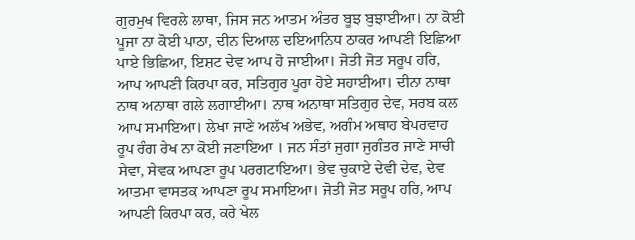ਗੁਰਮੁਖ ਵਿਰਲੇ ਲਾਥਾ, ਜਿਸ ਜਨ ਆਤਮ ਅੰਤਰ ਬੂਝ ਬੁਝਾਈਆ। ਨਾ ਕੋਈ ਪੂਜਾ ਨਾ ਕੋਈ ਪਾਠਾ, ਦੀਨ ਦਿਆਲ ਦਇਆਨਿਧ ਠਾਕਰ ਆਪਣੀ ਇਛਿਆ ਪਾਏ ਭਿਛਿਆ, ਇਸ਼ਟ ਦੇਵ ਆਪ ਹੋ ਜਾਈਆ। ਜੋਤੀ ਜੋਤ ਸਰੂਪ ਹਰਿ, ਆਪ ਆਪਣੀ ਕਿਰਪਾ ਕਰ, ਸਤਿਗੁਰ ਪੂਰਾ ਹੋਏ ਸਹਾਈਆ। ਦੀਨਾ ਨਾਥਾ ਨਾਥ ਅਨਾਥਾ ਗਲੇ ਲਗਾਈਆ। ਨਾਥ ਅਨਾਥਾ ਸਤਿਗੁਰ ਦੇਵ, ਸਰਬ ਕਲ ਆਪ ਸਮਾਇਆ। ਲੇਖਾ ਜਾਣੇ ਅਲੱਖ ਅਭੇਵ, ਅਗੰਮ ਅਥਾਹ ਬੇਪਰਵਾਹ ਰੂਪ ਰੰਗ ਰੇਖ ਨਾ ਕੋਈ ਜਣਾਇਆ । ਜਨ ਸੰਤਾਂ ਜੁਗਾ ਜੁਗੰਤਰ ਜਾਣੇ ਸਾਚੀ ਸੇਵਾ, ਸੇਵਕ ਆਪਣਾ ਰੂਪ ਪਰਗਟਾਇਆ। ਭੇਵ ਚੁਕਾਏ ਦੇਵੀ ਦੇਵ, ਦੇਵ ਆਤਮਾ ਵਾਸਤਕ ਆਪਣਾ ਰੂਪ ਸਮਾਇਆ। ਜੋਤੀ ਜੋਤ ਸਰੂਪ ਹਰਿ, ਆਪ ਆਪਣੀ ਕਿਰਪਾ ਕਰ, ਕਰੇ ਖੇਲ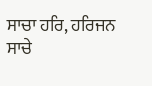ਸਾਚਾ ਹਰਿ, ਹਰਿਜਨ ਸਾਚੇ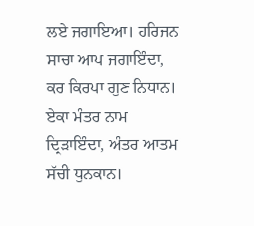ਲਏ ਜਗਾਇਆ। ਹਰਿਜਨ ਸਾਚਾ ਆਪ ਜਗਾਇੰਦਾ, ਕਰ ਕਿਰਪਾ ਗੁਣ ਨਿਧਾਨ। ਏਕਾ ਮੰਤਰ ਨਾਮ ਦ੍ਰਿੜਾਇੰਦਾ, ਅੰਤਰ ਆਤਮ ਸੱਚੀ ਧੁਨਕਾਨ।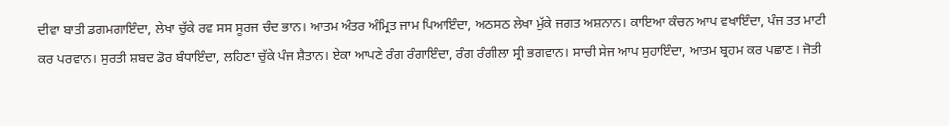ਦੀਵਾ ਬਾਤੀ ਡਗਮਗਾਇੰਦਾ, ਲੇਖਾ ਚੁੱਕੇ ਰਵ ਸਸ ਸੂਰਜ ਚੰਦ ਭਾਨ। ਆਤਮ ਅੰਤਰ ਅੰਮ੍ਰਿਤ ਜਾਮ ਪਿਆਇੰਦਾ, ਅਠਸਠ ਲੇਖਾ ਮੁੱਕੇ ਜਗਤ ਅਸ਼ਨਾਨ। ਕਾਇਆ ਕੰਚਨ ਆਪ ਵਖਾਇੰਦਾ, ਪੰਜ ਤਤ ਮਾਟੀ ਕਰ ਪਰਵਾਨ। ਸੁਰਤੀ ਸ਼ਬਦ ਡੋਰ ਬੰਧਾਇੰਦਾ, ਲਹਿਣਾ ਚੁੱਕੇ ਪੰਜ ਸ਼ੈਤਾਨ। ਏਕਾ ਆਪਣੇ ਰੰਗ ਰੰਗਾਇੰਦਾ, ਰੰਗ ਰੰਗੀਲਾ ਸ੍ਰੀ ਭਗਵਾਨ। ਸਾਚੀ ਸੇਜ ਆਪ ਸੁਹਾਇੰਦਾ, ਆਤਮ ਬ੍ਰਹਮ ਕਰ ਪਛਾਣ। ਜੋਤੀ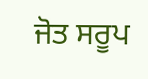ਜੋਤ ਸਰੂਪ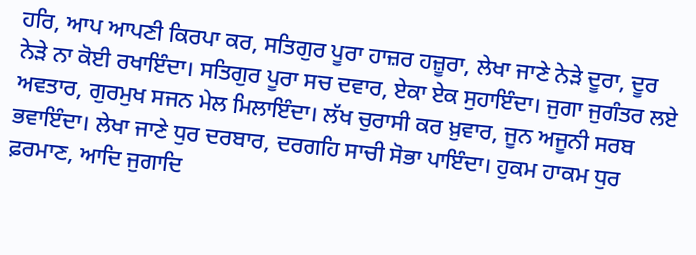ਹਰਿ, ਆਪ ਆਪਣੀ ਕਿਰਪਾ ਕਰ, ਸਤਿਗੁਰ ਪੂਰਾ ਹਾਜ਼ਰ ਹਜ਼ੂਰਾ, ਲੇਖਾ ਜਾਣੇ ਨੇੜੇ ਦੂਰਾ, ਦੂਰ ਨੇੜੇ ਨਾ ਕੋਈ ਰਖਾਇੰਦਾ। ਸਤਿਗੁਰ ਪੂਰਾ ਸਚ ਦਵਾਰ, ਏਕਾ ਏਕ ਸੁਹਾਇੰਦਾ। ਜੁਗਾ ਜੁਗੰਤਰ ਲਏ ਅਵਤਾਰ, ਗੁਰਮੁਖ ਸਜਨ ਮੇਲ ਮਿਲਾਇੰਦਾ। ਲੱਖ ਚੁਰਾਸੀ ਕਰ ਖ਼ੁਵਾਰ, ਜੂਨ ਅਜੂਨੀ ਸਰਬ ਭਵਾਇੰਦਾ। ਲੇਖਾ ਜਾਣੇ ਧੁਰ ਦਰਬਾਰ, ਦਰਗਹਿ ਸਾਚੀ ਸੋਭਾ ਪਾਇੰਦਾ। ਹੁਕਮ ਹਾਕਮ ਧੁਰ ਫ਼ਰਮਾਣ, ਆਦਿ ਜੁਗਾਦਿ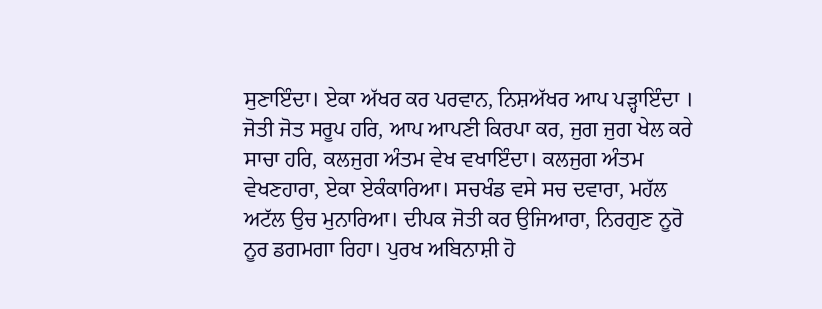ਸੁਣਾਇੰਦਾ। ਏਕਾ ਅੱਖਰ ਕਰ ਪਰਵਾਨ, ਨਿਸ਼ਅੱਖਰ ਆਪ ਪੜ੍ਹਾਇੰਦਾ । ਜੋਤੀ ਜੋਤ ਸਰੂਪ ਹਰਿ, ਆਪ ਆਪਣੀ ਕਿਰਪਾ ਕਰ, ਜੁਗ ਜੁਗ ਖੇਲ ਕਰੇ ਸਾਚਾ ਹਰਿ, ਕਲਜੁਗ ਅੰਤਮ ਵੇਖ ਵਖਾਇੰਦਾ। ਕਲਜੁਗ ਅੰਤਮ ਵੇਖਣਹਾਰਾ, ਏਕਾ ਏਕੰਕਾਰਿਆ। ਸਚਖੰਡ ਵਸੇ ਸਚ ਦਵਾਰਾ, ਮਹੱਲ ਅਟੱਲ ਉਚ ਮੁਨਾਰਿਆ। ਦੀਪਕ ਜੋਤੀ ਕਰ ਉਜਿਆਰਾ, ਨਿਰਗੁਣ ਨੂਰੋ ਨੂਰ ਡਗਮਗਾ ਰਿਹਾ। ਪੁਰਖ ਅਬਿਨਾਸ਼ੀ ਹੋ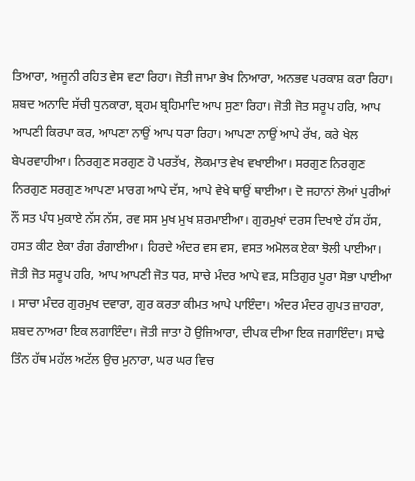ਤਿਆਰਾ, ਅਜੂਨੀ ਰਹਿਤ ਵੇਸ ਵਟਾ ਰਿਹਾ। ਜੋਤੀ ਜਾਮਾ ਭੇਖ ਨਿਆਰਾ, ਅਨਭਵ ਪਰਕਾਸ਼ ਕਰਾ ਰਿਹਾ। ਸ਼ਬਦ ਅਨਾਦਿ ਸੱਚੀ ਧੁਨਕਾਰਾ, ਬ੍ਰਹਮ ਬ੍ਰਹਿਮਾਦਿ ਆਪ ਸੁਣਾ ਰਿਹਾ। ਜੋਤੀ ਜੋਤ ਸਰੂਪ ਹਰਿ, ਆਪ ਆਪਣੀ ਕਿਰਪਾ ਕਰ, ਆਪਣਾ ਨਾਉਂ ਆਪ ਧਰਾ ਰਿਹਾ। ਆਪਣਾ ਨਾਉਂ ਆਪੇ ਰੱਖ, ਕਰੇ ਖੇਲ ਬੇਪਰਵਾਹੀਆ। ਨਿਰਗੁਣ ਸਰਗੁਣ ਹੋ ਪਰਤੱਖ, ਲੋਕਮਾਤ ਵੇਖ ਵਖਾਈਆ। ਸਰਗੁਣ ਨਿਰਗੁਣ ਨਿਰਗੁਣ ਸਰਗੁਣ ਆਪਣਾ ਮਾਰਗ ਆਪੇ ਦੱਸ, ਆਪੇ ਵੇਖੇ ਥਾਉਂ ਥਾਈਆ। ਦੋ ਜਹਾਨਾਂ ਲੋਆਂ ਪੁਰੀਆਂ ਨੌਂ ਸਤ ਪੰਧ ਮੁਕਾਏ ਨੱਸ ਨੱਸ, ਰਵ ਸਸ ਮੁਖ ਮੁਖ ਸ਼ਰਮਾਈਆ। ਗੁਰਮੁਖਾਂ ਦਰਸ ਦਿਖਾਏ ਹੱਸ ਹੱਸ, ਹਸਤ ਕੀਟ ਏਕਾ ਰੰਗ ਰੰਗਾਈਆ। ਹਿਰਦੇ ਅੰਦਰ ਵਸ ਵਸ, ਵਸਤ ਅਮੋਲਕ ਏਕਾ ਝੋਲੀ ਪਾਈਆ। ਜੋਤੀ ਜੋਤ ਸਰੂਪ ਹਰਿ, ਆਪ ਆਪਣੀ ਜੋਤ ਧਰ, ਸਾਚੇ ਮੰਦਰ ਆਪੇ ਵੜ, ਸਤਿਗੁਰ ਪੂਰਾ ਸੋਭਾ ਪਾਈਆ । ਸਾਚਾ ਮੰਦਰ ਗੁਰਮੁਖ ਦਵਾਰਾ, ਗੁਰ ਕਰਤਾ ਕੀਮਤ ਆਪੇ ਪਾਇੰਦਾ। ਅੰਦਰ ਮੰਦਰ ਗੁਪਤ ਜ਼ਾਹਰਾ, ਸ਼ਬਦ ਨਾਅਰਾ ਇਕ ਲਗਾਇੰਦਾ। ਜੋਤੀ ਜਾਤਾ ਹੋ ਉਜਿਆਰਾ, ਦੀਪਕ ਦੀਆ ਇਕ ਜਗਾਇੰਦਾ। ਸਾਢੇ ਤਿੰਨ ਹੱਥ ਮਹੱਲ ਅਟੱਲ ਉਚ ਮੁਨਾਰਾ, ਘਰ ਘਰ ਵਿਚ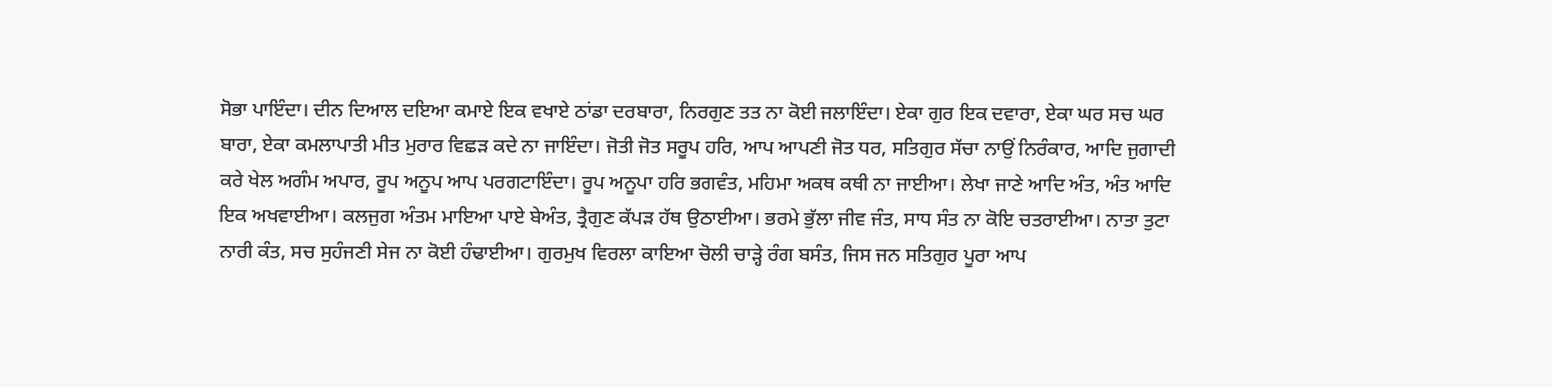ਸੋਭਾ ਪਾਇੰਦਾ। ਦੀਨ ਦਿਆਲ ਦਇਆ ਕਮਾਏ ਇਕ ਵਖਾਏ ਠਾਂਡਾ ਦਰਬਾਰਾ, ਨਿਰਗੁਣ ਤਤ ਨਾ ਕੋਈ ਜਲਾਇੰਦਾ। ਏਕਾ ਗੁਰ ਇਕ ਦਵਾਰਾ, ਏਕਾ ਘਰ ਸਚ ਘਰ ਬਾਰਾ, ਏਕਾ ਕਮਲਾਪਾਤੀ ਮੀਤ ਮੁਰਾਰ ਵਿਛੜ ਕਦੇ ਨਾ ਜਾਇੰਦਾ। ਜੋਤੀ ਜੋਤ ਸਰੂਪ ਹਰਿ, ਆਪ ਆਪਣੀ ਜੋਤ ਧਰ, ਸਤਿਗੁਰ ਸੱਚਾ ਨਾਉਂ ਨਿਰੰਕਾਰ, ਆਦਿ ਜੁਗਾਦੀ ਕਰੇ ਖੇਲ ਅਗੰਮ ਅਪਾਰ, ਰੂਪ ਅਨੂਪ ਆਪ ਪਰਗਟਾਇੰਦਾ। ਰੂਪ ਅਨੂਪਾ ਹਰਿ ਭਗਵੰਤ, ਮਹਿਮਾ ਅਕਥ ਕਥੀ ਨਾ ਜਾਈਆ। ਲੇਖਾ ਜਾਣੇ ਆਦਿ ਅੰਤ, ਅੰਤ ਆਦਿ ਇਕ ਅਖਵਾਈਆ। ਕਲਜੁਗ ਅੰਤਮ ਮਾਇਆ ਪਾਏ ਬੇਅੰਤ, ਤ੍ਰੈਗੁਣ ਕੱਪੜ ਹੱਥ ਉਠਾਈਆ। ਭਰਮੇ ਭੁੱਲਾ ਜੀਵ ਜੰਤ, ਸਾਧ ਸੰਤ ਨਾ ਕੋਇ ਚਤਰਾਈਆ। ਨਾਤਾ ਤੁਟਾ ਨਾਰੀ ਕੰਤ, ਸਚ ਸੁਹੰਜਣੀ ਸੇਜ ਨਾ ਕੋਈ ਹੰਢਾਈਆ। ਗੁਰਮੁਖ ਵਿਰਲਾ ਕਾਇਆ ਚੋਲੀ ਚਾੜ੍ਹੇ ਰੰਗ ਬਸੰਤ, ਜਿਸ ਜਨ ਸਤਿਗੁਰ ਪੂਰਾ ਆਪ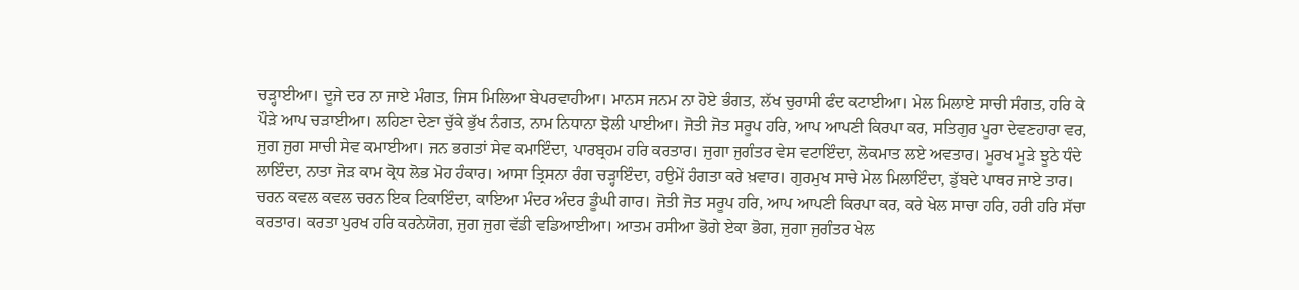ਚੜ੍ਹਾਈਆ। ਦੂਜੇ ਦਰ ਨਾ ਜਾਏ ਮੰਗਤ, ਜਿਸ ਮਿਲਿਆ ਬੇਪਰਵਾਹੀਆ। ਮਾਨਸ ਜਨਮ ਨਾ ਹੋਏ ਭੰਗਤ, ਲੱਖ ਚੁਰਾਸੀ ਫੰਦ ਕਟਾਈਆ। ਮੇਲ ਮਿਲਾਏ ਸਾਚੀ ਸੰਗਤ, ਹਰਿ ਕੇ ਪੌੜੇ ਆਪ ਚੜਾਈਆ। ਲਹਿਣਾ ਦੇਣਾ ਚੁੱਕੇ ਭੁੱਖ ਨੰਗਤ, ਨਾਮ ਨਿਧਾਨਾ ਝੋਲੀ ਪਾਈਆ। ਜੋਤੀ ਜੋਤ ਸਰੂਪ ਹਰਿ, ਆਪ ਆਪਣੀ ਕਿਰਪਾ ਕਰ, ਸਤਿਗੁਰ ਪੂਰਾ ਦੇਵਣਹਾਰਾ ਵਰ, ਜੁਗ ਜੁਗ ਸਾਚੀ ਸੇਵ ਕਮਾਈਆ। ਜਨ ਭਗਤਾਂ ਸੇਵ ਕਮਾਇੰਦਾ, ਪਾਰਬ੍ਰਹਮ ਹਰਿ ਕਰਤਾਰ। ਜੁਗਾ ਜੁਗੰਤਰ ਵੇਸ ਵਟਾਇੰਦਾ, ਲੋਕਮਾਤ ਲਏ ਅਵਤਾਰ। ਮੂਰਖ ਮੂੜੇ ਝੂਠੇ ਧੰਦੇ ਲਾਇੰਦਾ, ਨਾਤਾ ਜੋੜ ਕਾਮ ਕ੍ਰੋਧ ਲੋਭ ਮੋਹ ਹੰਕਾਰ। ਆਸਾ ਤ੍ਰਿਸਨਾ ਰੰਗ ਚੜ੍ਹਾਇੰਦਾ, ਹਉਮੇਂ ਹੰਗਤਾ ਕਰੇ ਖ਼ਵਾਰ। ਗੁਰਮੁਖ ਸਾਚੇ ਮੇਲ ਮਿਲਾਇੰਦਾ, ਡੁੱਬਦੇ ਪਾਥਰ ਜਾਏ ਤਾਰ। ਚਰਨ ਕਵਲ ਕਵਲ ਚਰਨ ਇਕ ਟਿਕਾਇੰਦਾ, ਕਾਇਆ ਮੰਦਰ ਅੰਦਰ ਡੂੰਘੀ ਗਾਰ। ਜੋਤੀ ਜੋਤ ਸਰੂਪ ਹਰਿ, ਆਪ ਆਪਣੀ ਕਿਰਪਾ ਕਰ, ਕਰੇ ਖੇਲ ਸਾਚਾ ਹਰਿ, ਹਰੀ ਹਰਿ ਸੱਚਾ ਕਰਤਾਰ। ਕਰਤਾ ਪੁਰਖ ਹਰਿ ਕਰਨੇਯੋਗ, ਜੁਗ ਜੁਗ ਵੱਡੀ ਵਡਿਆਈਆ। ਆਤਮ ਰਸੀਆ ਭੋਗੇ ਏਕਾ ਭੋਗ, ਜੁਗਾ ਜੁਗੰਤਰ ਖੇਲ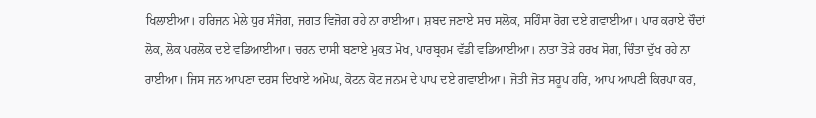ਖਿਲਾਈਆ। ਹਰਿਜਨ ਮੇਲੇ ਧੁਰ ਸੰਜੋਗ, ਜਗਤ ਵਿਜੋਗ ਰਹੇ ਨਾ ਰਾਈਆ। ਸ਼ਬਦ ਜਣਾਏ ਸਚ ਸਲੋਕ, ਸਹਿੰਸਾ ਰੋਗ ਦਏ ਗਵਾਈਆ। ਪਾਰ ਕਰਾਏ ਚੌਦਾਂ ਲੋਕ, ਲੋਕ ਪਰਲੋਕ ਦਏ ਵਡਿਆਈਆ। ਚਰਨ ਦਾਸੀ ਬਣਾਏ ਮੁਕਤ ਮੋਖ, ਪਾਰਬ੍ਰਹਮ ਵੱਡੀ ਵਡਿਆਈਆ। ਨਾਤਾ ਤੋੜੇ ਹਰਖ ਸੋਗ, ਚਿੰਤਾ ਦੁੱਖ ਰਹੇ ਨਾ ਰਾਈਆ। ਜਿਸ ਜਨ ਆਪਣਾ ਦਰਸ ਦਿਖਾਏ ਅਮੋਘ, ਕੋਟਨ ਕੋਟ ਜਨਮ ਦੇ ਪਾਪ ਦਏ ਗਵਾਈਆ। ਜੋਤੀ ਜੋਤ ਸਰੂਪ ਹਰਿ, ਆਪ ਆਪਣੀ ਕਿਰਪਾ ਕਰ,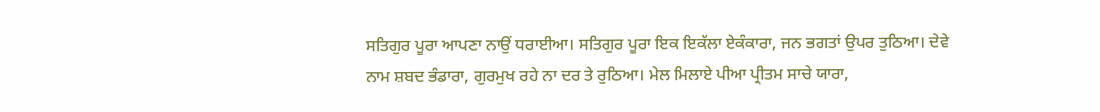ਸਤਿਗੁਰ ਪੂਰਾ ਆਪਣਾ ਨਾਉਂ ਧਰਾਈਆ। ਸਤਿਗੁਰ ਪੂਰਾ ਇਕ ਇਕੱਲਾ ਏਕੰਕਾਰਾ, ਜਨ ਭਗਤਾਂ ਉਪਰ ਤੁਠਿਆ। ਦੇਵੇ ਨਾਮ ਸ਼ਬਦ ਭੰਡਾਰਾ, ਗੁਰਮੁਖ ਰਹੇ ਨਾ ਦਰ ਤੇ ਰੁਠਿਆ। ਮੇਲ ਮਿਲਾਏ ਪੀਆ ਪ੍ਰੀਤਮ ਸਾਚੇ ਯਾਰਾ,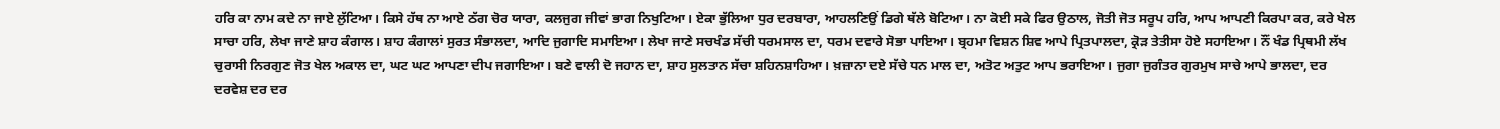ਹਰਿ ਕਾ ਨਾਮ ਕਦੇ ਨਾ ਜਾਏ ਲੁੱਟਿਆ। ਕਿਸੇ ਹੱਥ ਨਾ ਆਏ ਠੱਗ ਚੋਰ ਯਾਰਾ, ਕਲਜੁਗ ਜੀਵਾਂ ਭਾਗ ਨਿਖੁਟਿਆ। ਏਕਾ ਭੁੱਲਿਆ ਧੁਰ ਦਰਬਾਰਾ, ਆਹਲਣਿਉਂ ਡਿਗੇ ਥੱਲੇ ਬੋਟਿਆ। ਨਾ ਕੋਈ ਸਕੇ ਫਿਰ ਉਠਾਲ, ਜੋਤੀ ਜੋਤ ਸਰੂਪ ਹਰਿ, ਆਪ ਆਪਣੀ ਕਿਰਪਾ ਕਰ, ਕਰੇ ਖੇਲ ਸਾਚਾ ਹਰਿ, ਲੇਖਾ ਜਾਣੇ ਸ਼ਾਹ ਕੰਗਾਲ। ਸ਼ਾਹ ਕੰਗਾਲਾਂ ਸੁਰਤ ਸੰਭਾਲਦਾ, ਆਦਿ ਜੁਗਾਦਿ ਸਮਾਇਆ। ਲੇਖਾ ਜਾਣੇ ਸਚਖੰਡ ਸੱਚੀ ਧਰਮਸਾਲ ਦਾ, ਧਰਮ ਦਵਾਰੇ ਸੋਭਾ ਪਾਇਆ। ਬ੍ਰਹਮਾ ਵਿਸ਼ਨ ਸ਼ਿਵ ਆਪੇ ਪ੍ਰਿਤਪਾਲਦਾ, ਕ੍ਰੋੜ ਤੇਤੀਸਾ ਹੋਏ ਸਹਾਇਆ। ਨੌਂ ਖੰਡ ਪ੍ਰਿਥਮੀ ਲੱਖ ਚੁਰਾਸੀ ਨਿਰਗੁਣ ਜੋਤ ਖੇਲ ਅਕਾਲ ਦਾ, ਘਟ ਘਟ ਆਪਣਾ ਦੀਪ ਜਗਾਇਆ। ਬਣੇ ਵਾਲੀ ਦੋ ਜਹਾਨ ਦਾ, ਸ਼ਾਹ ਸੁਲਤਾਨ ਸੱਚਾ ਸ਼ਹਿਨਸ਼ਾਹਿਆ। ਖ਼ਜ਼ਾਨਾ ਦਏ ਸੱਚੇ ਧਨ ਮਾਲ ਦਾ, ਅਤੋਟ ਅਤੁਟ ਆਪ ਭਰਾਇਆ। ਜੁਗਾ ਜੁਗੰਤਰ ਗੁਰਮੁਖ ਸਾਚੇ ਆਪੇ ਭਾਲਦਾ, ਦਰ ਦਰਵੇਸ਼ ਦਰ ਦਰ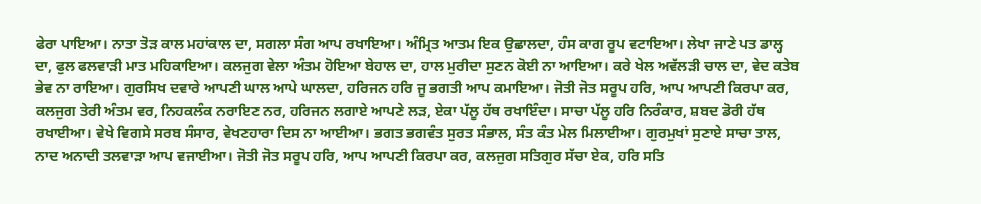ਫੇਰਾ ਪਾਇਆ। ਨਾਤਾ ਤੋੜ ਕਾਲ ਮਹਾਂਕਾਲ ਦਾ, ਸਗਲਾ ਸੰਗ ਆਪ ਰਖਾਇਆ। ਅੰਮ੍ਰਿਤ ਆਤਮ ਇਕ ਉਛਾਲਦਾ, ਹੰਸ ਕਾਗ ਰੂਪ ਵਟਾਇਆ। ਲੇਖਾ ਜਾਣੇ ਪਤ ਡਾਲ੍ਹ ਦਾ, ਫੁਲ ਫਲਵਾੜੀ ਮਾਤ ਮਹਿਕਾਇਆ। ਕਲਜੁਗ ਵੇਲਾ ਅੰਤਮ ਹੋਇਆ ਬੇਹਾਲ ਦਾ, ਹਾਲ ਮੁਰੀਦਾ ਸੁਣਨ ਕੋਈ ਨਾ ਆਇਆ। ਕਰੇ ਖੇਲ ਅਵੱਲੜੀ ਚਾਲ ਦਾ, ਵੇਦ ਕਤੇਬ ਭੇਵ ਨਾ ਰਾਇਆ। ਗੁਰਸਿਖ ਦਵਾਰੇ ਆਪਣੀ ਘਾਲ ਆਪੇ ਘਾਲਦਾ, ਹਰਿਜਨ ਹਰਿ ਜੂ ਭਗਤੀ ਆਪ ਕਮਾਇਆ। ਜੋਤੀ ਜੋਤ ਸਰੂਪ ਹਰਿ, ਆਪ ਆਪਣੀ ਕਿਰਪਾ ਕਰ, ਕਲਜੁਗ ਤੇਰੀ ਅੰਤਮ ਵਰ, ਨਿਹਕਲੰਕ ਨਰਾਇਣ ਨਰ, ਹਰਿਜਨ ਲਗਾਏ ਆਪਣੇ ਲੜ, ਏਕਾ ਪੱਲੂ ਹੱਥ ਰਖਾਇੰਦਾ। ਸਾਚਾ ਪੱਲੂ ਹਰਿ ਨਿਰੰਕਾਰ, ਸ਼ਬਦ ਡੋਰੀ ਹੱਥ ਰਖਾਈਆ। ਵੇਖੇ ਵਿਗਸੇ ਸਰਬ ਸੰਸਾਰ, ਵੇਖਣਹਾਰਾ ਦਿਸ ਨਾ ਆਈਆ। ਭਗਤ ਭਗਵੰਤ ਸੁਰਤ ਸੰਭਾਲ, ਸੰਤ ਕੰਤ ਮੇਲ ਮਿਲਾਈਆ। ਗੁਰਮੁਖਾਂ ਸੁਣਾਏ ਸਾਚਾ ਤਾਲ, ਨਾਦ ਅਨਾਦੀ ਤਲਵਾੜਾ ਆਪ ਵਜਾਈਆ। ਜੋਤੀ ਜੋਤ ਸਰੂਪ ਹਰਿ, ਆਪ ਆਪਣੀ ਕਿਰਪਾ ਕਰ, ਕਲਜੁਗ ਸਤਿਗੁਰ ਸੱਚਾ ਏਕ, ਹਰਿ ਸਤਿ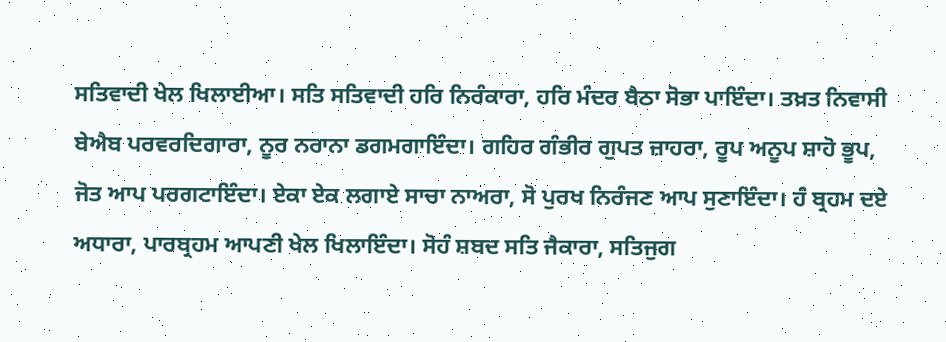ਸਤਿਵਾਦੀ ਖੇਲ ਖਿਲਾਈਆ। ਸਤਿ ਸਤਿਵਾਦੀ ਹਰਿ ਨਿਰੰਕਾਰਾ, ਹਰਿ ਮੰਦਰ ਬੈਠਾ ਸੋਭਾ ਪਾਇੰਦਾ। ਤਖ਼ਤ ਨਿਵਾਸੀ ਬੇਐਬ ਪਰਵਰਦਿਗਾਰਾ, ਨੂਰ ਨਰਾਨਾ ਡਗਮਗਾਇੰਦਾ। ਗਹਿਰ ਗੰਭੀਰ ਗੁਪਤ ਜ਼ਾਹਰਾ, ਰੂਪ ਅਨੂਪ ਸ਼ਾਹੋ ਭੂਪ, ਜੋਤ ਆਪ ਪਰਗਟਾਇੰਦਾ। ਏਕਾ ਏਕ ਲਗਾਏ ਸਾਚਾ ਨਾਅਰਾ, ਸੋ ਪੁਰਖ ਨਿਰੰਜਣ ਆਪ ਸੁਣਾਇੰਦਾ। ਹੰ ਬ੍ਰਹਮ ਦਏ ਅਧਾਰਾ, ਪਾਰਬ੍ਰਹਮ ਆਪਣੀ ਖੇਲ ਖਿਲਾਇੰਦਾ। ਸੋਹੰ ਸ਼ਬਦ ਸਤਿ ਜੈਕਾਰਾ, ਸਤਿਜੁਗ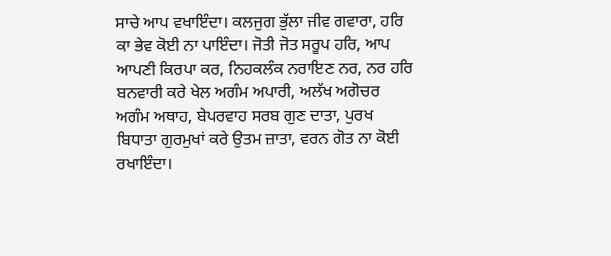ਸਾਚੇ ਆਪ ਵਖਾਇੰਦਾ। ਕਲਜੁਗ ਭੁੱਲਾ ਜੀਵ ਗਵਾਰਾ, ਹਰਿ ਕਾ ਭੇਵ ਕੋਈ ਨਾ ਪਾਇੰਦਾ। ਜੋਤੀ ਜੋਤ ਸਰੂਪ ਹਰਿ, ਆਪ ਆਪਣੀ ਕਿਰਪਾ ਕਰ, ਨਿਹਕਲੰਕ ਨਰਾਇਣ ਨਰ, ਨਰ ਹਰਿ ਬਨਵਾਰੀ ਕਰੇ ਖੇਲ ਅਗੰਮ ਅਪਾਰੀ, ਅਲੱਖ ਅਗੋਚਰ ਅਗੰਮ ਅਥਾਹ, ਬੇਪਰਵਾਹ ਸਰਬ ਗੁਣ ਦਾਤਾ, ਪੁਰਖ ਬਿਧਾਤਾ ਗੁਰਮੁਖਾਂ ਕਰੇ ਉਤਮ ਜ਼ਾਤਾ, ਵਰਨ ਗੋਤ ਨਾ ਕੋਈ ਰਖਾਇੰਦਾ।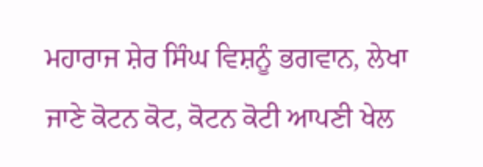ਮਹਾਰਾਜ ਸ਼ੇਰ ਸਿੰਘ ਵਿਸ਼ਨੂੰ ਭਗਵਾਨ, ਲੇਖਾ ਜਾਣੇ ਕੋਟਨ ਕੋਟ, ਕੋਟਨ ਕੋਟੀ ਆਪਣੀ ਖੇਲ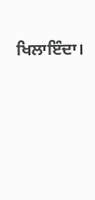ਖਿਲਾਇੰਦਾ।